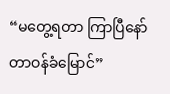“မတွေ့ရတာ ကြာပြီနော် တာဝန်ခံမြောင်”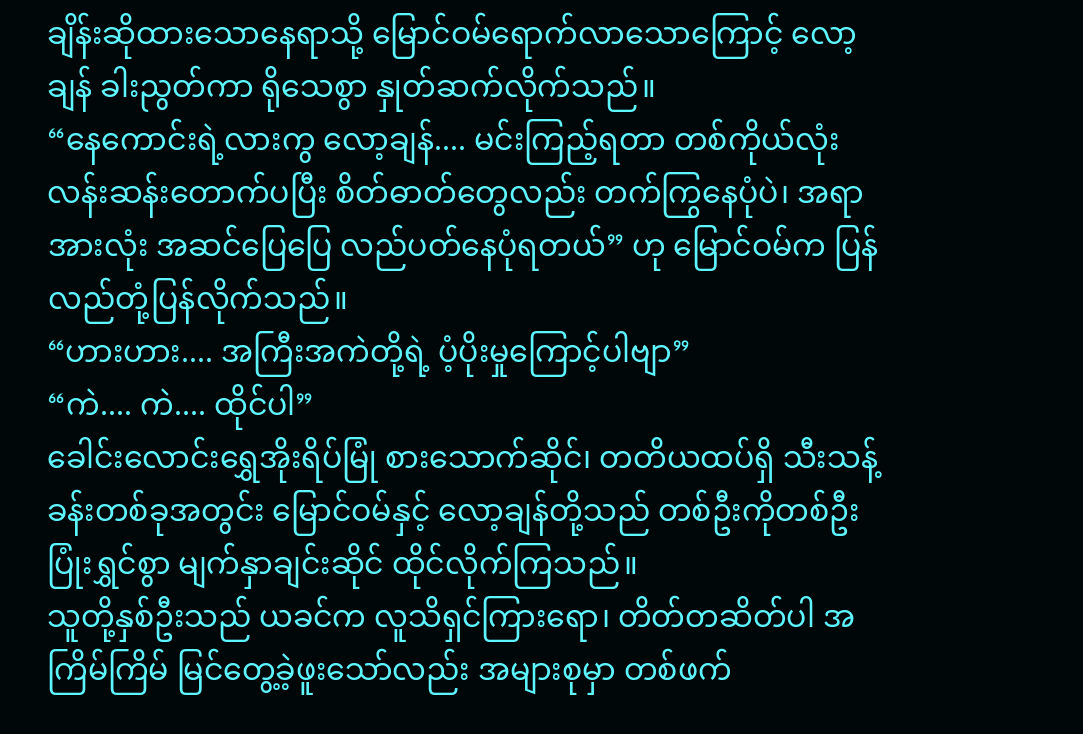ချိန်းဆိုထားသောနေရာသို့ မြောင်ဝမ်ရောက်လာသောကြောင့် လော့ချန် ခါးညွတ်ကာ ရိုသေစွာ နှုတ်ဆက်လိုက်သည်။
“နေကောင်းရဲ့လားကွ လော့ချန်.... မင်းကြည့်ရတာ တစ်ကိုယ်လုံး လန်းဆန်းတောက်ပပြီး စိတ်ဓာတ်တွေလည်း တက်ကြွနေပုံပဲ၊ အရာအားလုံး အဆင်ပြေပြေ လည်ပတ်နေပုံရတယ်” ဟု မြောင်ဝမ်က ပြန်လည်တုံ့ပြန်လိုက်သည်။
“ဟားဟား.... အကြီးအကဲတို့ရဲ့ ပံ့ပိုးမှုကြောင့်ပါဗျာ”
“ကဲ.... ကဲ.... ထိုင်ပါ”
ခေါင်းလောင်းရွှေအိုးရိပ်မြုံ စားသောက်ဆိုင်၊ တတိယထပ်ရှိ သီးသန့်ခန်းတစ်ခုအတွင်း မြောင်ဝမ်နှင့် လော့ချန်တို့သည် တစ်ဦးကိုတစ်ဦး ပြုံးရွှင်စွာ မျက်နှာချင်းဆိုင် ထိုင်လိုက်ကြသည်။
သူတို့နှစ်ဦးသည် ယခင်က လူသိရှင်ကြားရော၊ တိတ်တဆိတ်ပါ အကြိမ်ကြိမ် မြင်တွေ့ခဲ့ဖူးသော်လည်း အများစုမှာ တစ်ဖက်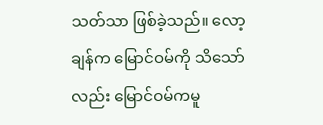သတ်သာ ဖြစ်ခဲ့သည်။ လော့ချန်က မြောင်ဝမ်ကို သိသော်လည်း မြောင်ဝမ်ကမူ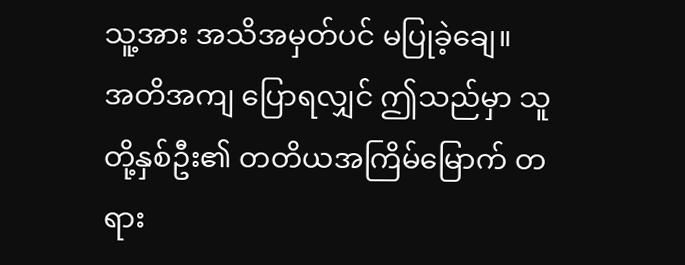သူ့အား အသိအမှတ်ပင် မပြုခဲ့ချေ။
အတိအကျ ပြောရလျှင် ဤသည်မှာ သူတို့နှစ်ဦး၏ တတိယအကြိမ်မြောက် တရား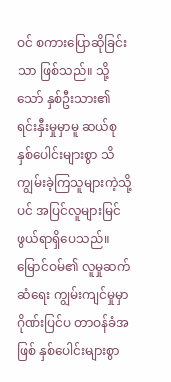ဝင် စကားပြောဆိုခြင်းသာ ဖြစ်သည်။ သို့သော် နှစ်ဦးသား၏ ရင်းနှီးမှုမှာမူ ဆယ်စုနှစ်ပေါင်းများစွာ သိကျွမ်းခဲ့ကြသူများကဲ့သို့ပင် အပြင်လူများမြင်ဖွယ်ရာရှိပေသည်။
မြောင်ဝမ်၏ လူမှုဆက်ဆံရေး ကျွမ်းကျင်မှုမှာ ဂိုဏ်းပြင်ပ တာဝန်ခံအဖြစ် နှစ်ပေါင်းများစွာ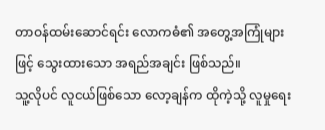တာဝန်ထမ်းဆောင်ရင်း လောကဓံ၏ အတွေ့အကြုံများဖြင့် သွေးထားသော အရည်အချင်း ဖြစ်သည်။
သူ့လိုပင် လူငယ်ဖြစ်သော လော့ချန်က ထိုကဲ့သို့ လူမှုရေး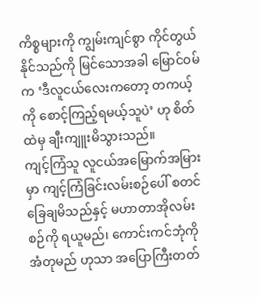ကိစ္စများကို ကျွမ်းကျင်စွာ ကိုင်တွယ်နိုင်သည်ကို မြင်သောအခါ မြောင်ဝမ်က ‘ဒီလူငယ်လေးကတော့ တကယ့်ကို စောင့်ကြည့်ရမယ့်သူပဲ’ ဟု စိတ်ထဲမှ ချီးကျူးမိသွားသည်။
ကျင့်ကြံသူ လူငယ်အမြောက်အမြားမှာ ကျင့်ကြံခြင်းလမ်းစဉ်ပေါ် စတင်ခြေချမိသည်နှင့် မဟာတာအိုလမ်းစဉ်ကို ရယူမည်၊ ကောင်းကင်ဘုံကို အံတုမည် ဟုသာ အပြောကြီးတတ်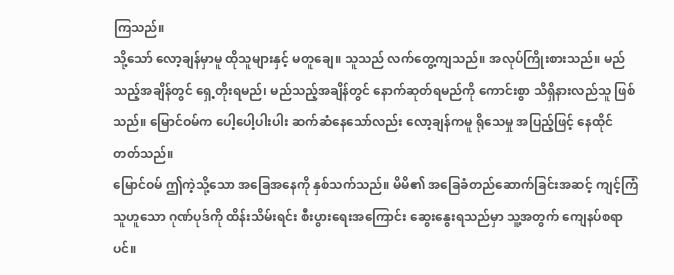ကြသည်။
သို့သော် လော့ချန်မှာမူ ထိုသူများနှင့် မတူချေ။ သူသည် လက်တွေ့ကျသည်။ အလုပ်ကြိုးစားသည်။ မည်သည့်အချိန်တွင် ရှေ့တိုးရမည်၊ မည်သည့်အချိန်တွင် နောက်ဆုတ်ရမည်ကို ကောင်းစွာ သိရှိနားလည်သူ ဖြစ်သည်။ မြောင်ဝမ်က ပေါ့ပေါ့ပါးပါး ဆက်ဆံနေသော်လည်း လော့ချန်ကမူ ရိုသေမှု အပြည့်ဖြင့် နေထိုင်တတ်သည်။
မြောင်ဝမ် ဤကဲ့သို့သော အခြေအနေကို နှစ်သက်သည်။ မိမိ၏ အခြေခံတည်ဆောက်ခြင်းအဆင့် ကျင့်ကြံသူဟူသော ဂုဏ်ပုဒ်ကို ထိန်းသိမ်းရင်း စီးပွားရေးအကြောင်း ဆွေးနွေးရသည်မှာ သူ့အတွက် ကျေနပ်စရာပင်။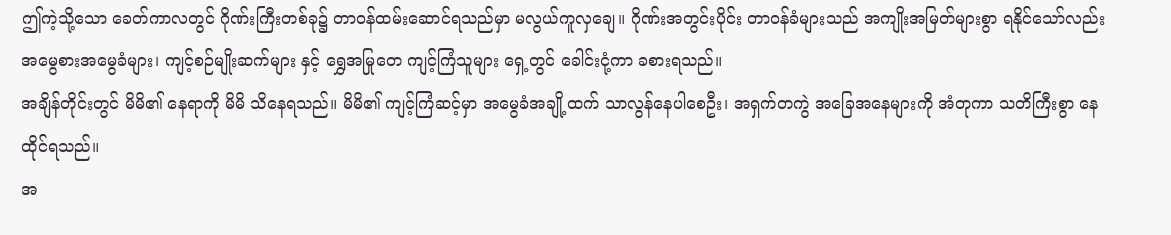ဤကဲ့သို့သော ခေတ်ကာလတွင် ဂိုဏ်းကြီးတစ်ခု၌ တာဝန်ထမ်းဆောင်ရသည်မှာ မလွယ်ကူလှချေ။ ဂိုဏ်းအတွင်းပိုင်း တာဝန်ခံများသည် အကျိုးအမြတ်များစွာ ရနိုင်သော်လည်း အမွေစားအမွေခံများ၊ ကျင့်စဉ်မျိုးဆက်များ နှင့် ရွှေအမြုတေ ကျင့်ကြံသူများ ရှေ့တွင် ခေါင်းငုံ့ကာ ခစားရသည်။
အချိန်တိုင်းတွင် မိမိ၏ နေရာကို မိမိ သိနေရသည်။ မိမိ၏ ကျင့်ကြံဆင့်မှာ အမွေခံအချို့ထက် သာလွန်နေပါစေဦး၊ အရှက်တကွဲ အခြေအနေများကို အံတုကာ သတိကြီးစွာ နေထိုင်ရသည်။
အ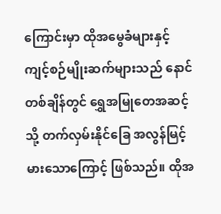ကြောင်းမှာ ထိုအမွေခံများနှင့် ကျင့်စဉ်မျိုးဆက်များသည် နောင်တစ်ချိန်တွင် ရွှေအမြုတေအဆင့်သို့ တက်လှမ်းနိုင်ခြေ အလွန်မြင့်မားသောကြောင့် ဖြစ်သည်။ ထိုအ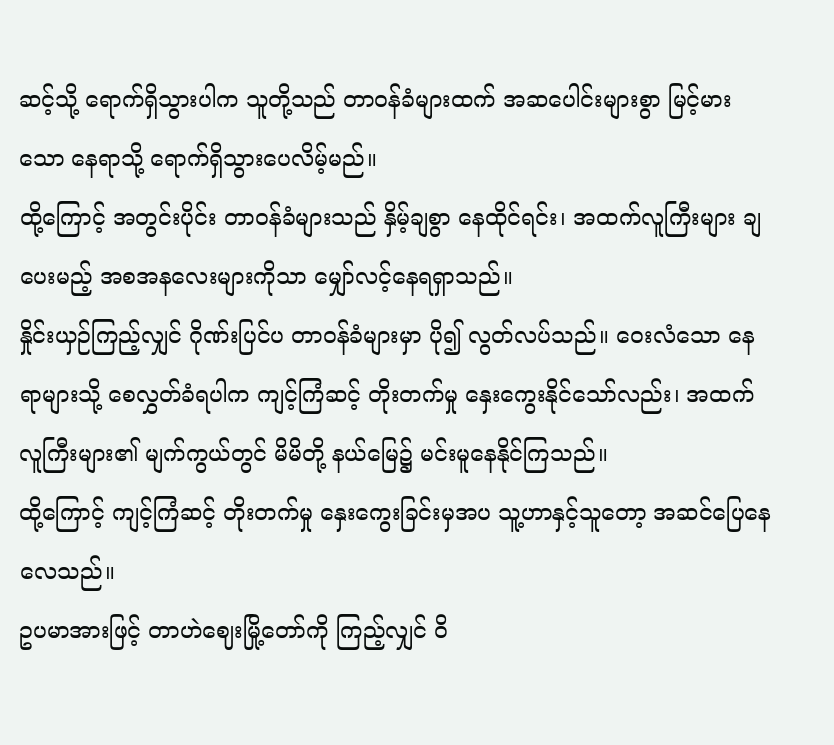ဆင့်သို့ ရောက်ရှိသွားပါက သူတို့သည် တာဝန်ခံများထက် အဆပေါင်းများစွာ မြင့်မားသော နေရာသို့ ရောက်ရှိသွားပေလိမ့်မည်။
ထို့ကြောင့် အတွင်းပိုင်း တာဝန်ခံများသည် နှိမ့်ချစွာ နေထိုင်ရင်း၊ အထက်လူကြီးများ ချပေးမည့် အစအနလေးများကိုသာ မျှော်လင့်နေရရှာသည်။
နှိုင်းယှဉ်ကြည့်လျှင် ဂိုဏ်းပြင်ပ တာဝန်ခံများမှာ ပို၍ လွတ်လပ်သည်။ ဝေးလံသော နေရာများသို့ စေလွှတ်ခံရပါက ကျင့်ကြံဆင့် တိုးတက်မှု နှေးကွေးနိုင်သော်လည်း၊ အထက်လူကြီးများ၏ မျက်ကွယ်တွင် မိမိတို့ နယ်မြေ၌ မင်းမူနေနိုင်ကြသည်။
ထို့ကြောင့် ကျင့်ကြံဆင့် တိုးတက်မှု နှေးကွေးခြင်းမှအပ သူ့ဟာနှင့်သူတော့ အဆင်ပြေနေလေသည်။
ဥပမာအားဖြင့် တာဟဲဈေးမြို့တော်ကို ကြည့်လျှင် ဝိ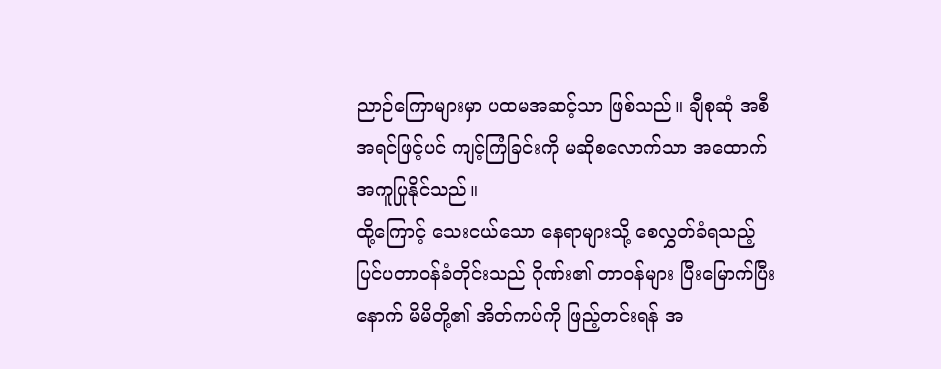ညာဉ်ကြောများမှာ ပထမအဆင့်သာ ဖြစ်သည်။ ချီစုဆုံ အစီအရင်ဖြင့်ပင် ကျင့်ကြံခြင်းကို မဆိုစလောက်သာ အထောက်အကူပြုနိုင်သည်။
ထို့ကြောင့် သေးငယ်သော နေရာများသို့ စေလွှတ်ခံရသည့် ပြင်ပတာဝန်ခံတိုင်းသည် ဂိုဏ်း၏ တာဝန်များ ပြီးမြောက်ပြီးနောက် မိမိတို့၏ အိတ်ကပ်ကို ဖြည့်တင်းရန် အ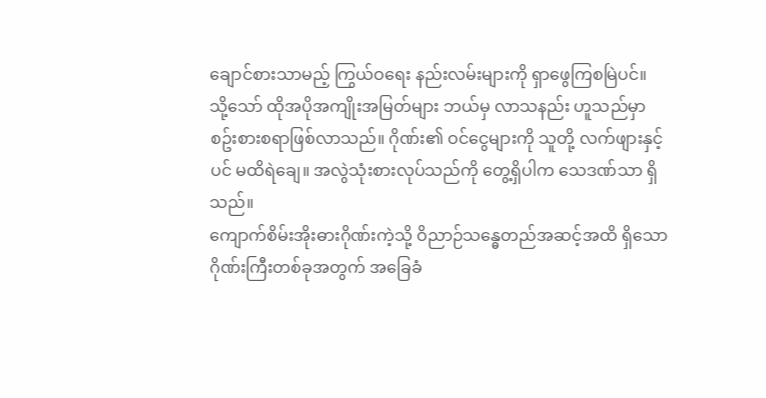ချောင်စားသာမည့် ကြွယ်ဝရေး နည်းလမ်းများကို ရှာဖွေကြစမြဲပင်။
သို့သော် ထိုအပိုအကျိုးအမြတ်များ ဘယ်မှ လာသနည်း ဟူသည်မှာ စဥ်းစားစရာဖြစ်လာသည်။ ဂိုဏ်း၏ ဝင်ငွေများကို သူတို့ လက်ဖျားနှင့်ပင် မထိရဲချေ။ အလွဲသုံးစားလုပ်သည်ကို တွေ့ရှိပါက သေဒဏ်သာ ရှိသည်။
ကျောက်စိမ်းအိုးဓားဂိုဏ်းကဲ့သို့ ဝိညာဉ်သန္ဓေတည်အဆင့်အထိ ရှိသော ဂိုဏ်းကြီးတစ်ခုအတွက် အခြေခံ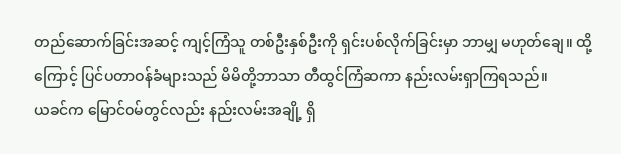တည်ဆောက်ခြင်းအဆင့် ကျင့်ကြံသူ တစ်ဦးနှစ်ဦးကို ရှင်းပစ်လိုက်ခြင်းမှာ ဘာမျှ မဟုတ်ချေ။ ထို့ကြောင့် ပြင်ပတာဝန်ခံများသည် မိမိတို့ဘာသာ တီထွင်ကြံဆကာ နည်းလမ်းရှာကြရသည်။
ယခင်က မြောင်ဝမ်တွင်လည်း နည်းလမ်းအချို့ ရှိ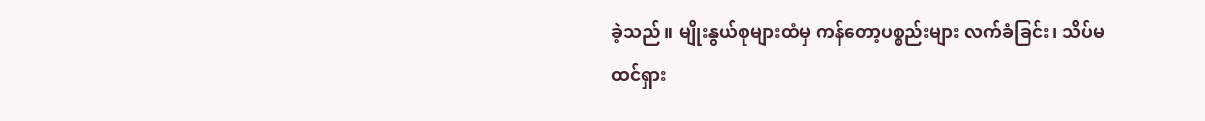ခဲ့သည်။ မျိုးနွယ်စုများထံမှ ကန်တော့ပစ္စည်းများ လက်ခံခြင်း၊ သိပ်မထင်ရှား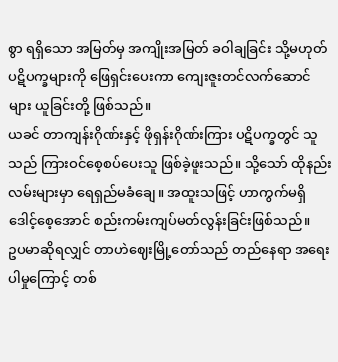စွာ ရရှိသော အမြတ်မှ အကျိုးအမြတ် ခဝါချခြင်း သို့မဟုတ် ပဋိပက္ခများကို ဖြေရှင်းပေးကာ ကျေးဇူးတင်လက်ဆောင် များ ယူခြင်းတို့ ဖြစ်သည်။
ယခင် တာကျန်းဂိုဏ်းနှင့် ဖိုရှန်းဂိုဏ်းကြား ပဋိပက္ခတွင် သူသည် ကြားဝင်စေ့စပ်ပေးသူ ဖြစ်ခဲ့ဖူးသည်။ သို့သော် ထိုနည်းလမ်းများမှာ ရေရှည်မခံချေ။ အထူးသဖြင့် ဟာကွက်မရှိ ဒေါင့်စေ့အောင် စည်းကမ်းကျပ်မတ်လွန်းခြင်းဖြစ်သည်။
ဥပမာဆိုရလျှင် တာဟဲဈေးမြို့တော်သည် တည်နေရာ အရေးပါမှုကြောင့် တစ်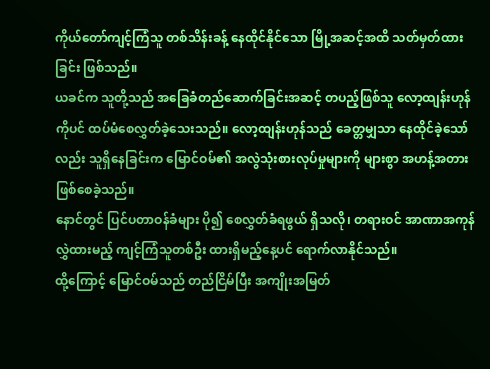ကိုယ်တော်ကျင့်ကြံသူ တစ်သိန်းခန့် နေထိုင်နိုင်သော မြို့အဆင့်အထိ သတ်မှတ်ထားခြင်း ဖြစ်သည်။
ယခင်က သူတို့သည် အခြေခံတည်ဆောက်ခြင်းအဆင့် တပည့်ဖြစ်သူ လော့ထျန်းဟုန်ကိုပင် ထပ်မံစေလွှတ်ခဲ့သေးသည်။ လော့ထျန်းဟုန်သည် ခေတ္တမျှသာ နေထိုင်ခဲ့သော်လည်း သူရှိနေခြင်းက မြောင်ဝမ်၏ အလွဲသုံးစားလုပ်မှုများကို များစွာ အဟန့်အတား ဖြစ်စေခဲ့သည်။
နောင်တွင် ပြင်ပတာဝန်ခံများ ပို၍ စေလွှတ်ခံရဖွယ် ရှိသလို၊ တရားဝင် အာဏာအကုန်လွှဲထားမည့် ကျင့်ကြံသူတစ်ဦး ထားရှိမည့်နေ့ပင် ရောက်လာနိုင်သည်။
ထို့ကြောင့် မြောင်ဝမ်သည် တည်ငြိမ်ပြီး အကျိုးအမြတ်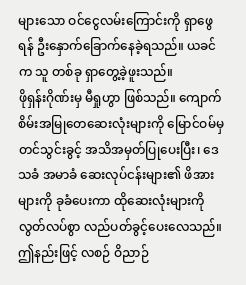များသော ဝင်ငွေလမ်းကြောင်းကို ရှာဖွေရန် ဦးနှောက်ခြောက်နေခဲ့ရသည်။ ယခင်က သူ တစ်ခု ရှာတွေ့ခဲ့ဖူးသည်။
ဖိုရှန်းဂိုဏ်းမှ မီရှုဟွာ ဖြစ်သည်။ ကျောက်စိမ်းအမြုတေဆေးလုံးများကို မြောင်ဝမ်မှ တင်သွင်းခွင့် အသိအမှတ်ပြုပေးပြီး၊ ဒေသခံ အမာခံ ဆေးလုပ်ငန်းများ၏ ဖိအားများကို ခုခံပေးကာ ထိုဆေးလုံးများကို လွတ်လပ်စွာ လည်ပတ်ခွင့်ပေးလေသည်။ ဤနည်းဖြင့် လစဉ် ဝိညာဉ်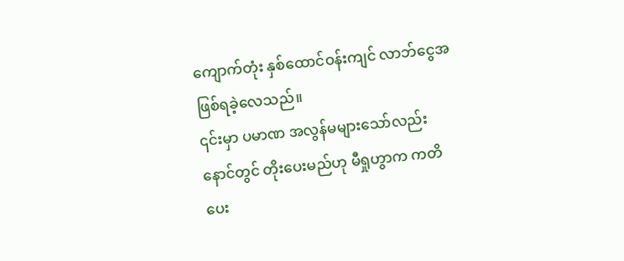ကျောက်တုံး နှစ်ထောင်ဝန်းကျင် လာဘ်ငွေအဖြစ်ရခဲ့လေသည်။
၎င်းမှာ ပမာဏ အလွန်မများသော်လည်း နောင်တွင် တိုးပေးမည်ဟု မီရှုဟွာက ကတိပေး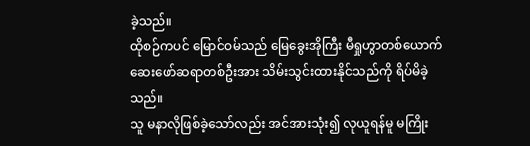ခဲ့သည်။
ထိုစဉ်ကပင် မြောင်ဝမ်သည် မြေခွေးအိုကြီး မီရှုဟွာတစ်ယောက် ဆေးဖော်ဆရာတစ်ဦးအား သိမ်းသွင်းထားနိုင်သည်ကို ရိပ်မိခဲ့သည်။
သူ မနာလိုဖြစ်ခဲ့သော်လည်း အင်အားသုံး၍ လုယူရန်မူ မကြိုး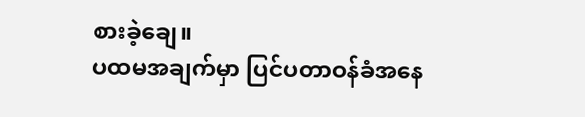စားခဲ့ချေ။
ပထမအချက်မှာ ပြင်ပတာဝန်ခံအနေ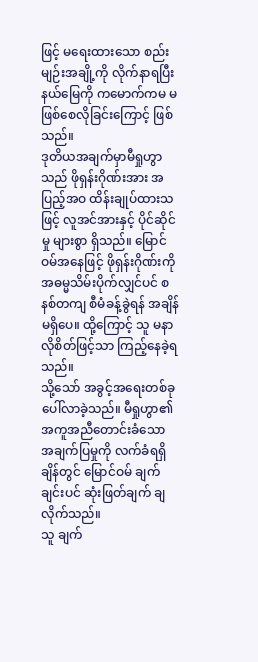ဖြင့် မရေးထားသော စည်းမျဉ်းအချို့ကို လိုက်နာရပြီး နယ်မြေကို ကမောက်ကမ မဖြစ်စေလိုခြင်းကြောင့် ဖြစ်သည်။
ဒုတိယအချက်မှာမီရှုဟွာသည် ဖိုရှန်းဂိုဏ်းအား အပြည့်အဝ ထိန်းချုပ်ထားသဖြင့် လူအင်အားနှင့် ပိုင်ဆိုင်မှု များစွာ ရှိသည်။ မြောင်ဝမ်အနေဖြင့် ဖိုရှန်းဂိုဏ်းကို အဓမ္မသိမ်းပိုက်လျှင်ပင် စနစ်တကျ စီမံခန့်ခွဲရန် အချိန်မရှိပေ။ ထို့ကြောင့် သူ မနာလိုစိတ်ဖြင့်သာ ကြည့်နေခဲ့ရသည်။
သို့သော် အခွင့်အရေးတစ်ခု ပေါ်လာခဲ့သည်။ မီရှုဟွာ၏ အကူအညီတောင်းခံသော အချက်ပြမှုကို လက်ခံရရှိချိန်တွင် မြောင်ဝမ် ချက်ချင်းပင် ဆုံးဖြတ်ချက် ချလိုက်သည်။
သူ ချက်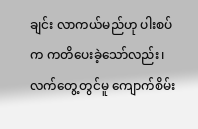ချင်း လာကယ်မည်ဟု ပါးစပ်က ကတိပေးခဲ့သော်လည်း၊ လက်တွေ့တွင်မူ ကျောက်စိမ်း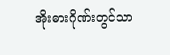အိုးဓားဂိုဏ်းတွင်သာ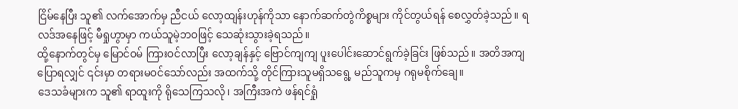ငြိမ်နေပြီး သူ၏ လက်အောက်မှ ညီငယ် လော့ထျန်းဟုန်ကိုသာ နောက်ဆက်တွဲကိစ္စများ ကိုင်တွယ်ရန် စေလွှတ်ခဲ့သည်။ ရလဒ်အနေဖြင့် မီရှုဟွာမှာ ကယ်သူမဲ့ဘဝဖြင့် သေဆုံးသွားခဲ့ရသည်။
ထို့နောက်တွင်မှ မြောင်ဝမ် ကြားဝင်လာပြီး လော့ချန်နှင့် ဗြောင်ကျကျ ပူးပေါင်းဆောင်ရွက်ခဲ့ခြင်း ဖြစ်သည်။ အတိအကျပြောရလျှင် ၎င်းမှာ တရားမဝင်သော်လည်း အထက်သို့ တိုင်ကြားသူမရှိသရွေ့ မည်သူကမှ ဂရုမစိုက်ချေ။
ဒေသခံများက သူ၏ ရာထူးကို ရိုသေကြသလို၊ အကြီးအကဲ ဖန်ရင်ရှုံ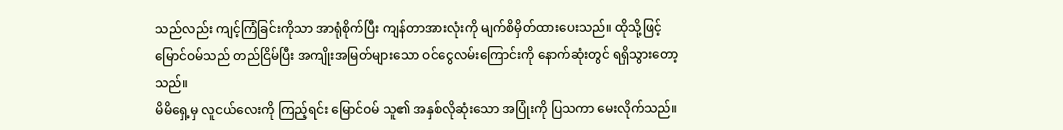သည်လည်း ကျင့်ကြံခြင်းကိုသာ အာရုံစိုက်ပြီး ကျန်တာအားလုံးကို မျက်စိမှိတ်ထားပေးသည်။ ထိုသို့ဖြင့် မြောင်ဝမ်သည် တည်ငြိမ်ပြီး အကျိုးအမြတ်များသော ဝင်ငွေလမ်းကြောင်းကို နောက်ဆုံးတွင် ရရှိသွားတော့သည်။
မိမိရှေ့မှ လူငယ်လေးကို ကြည့်ရင်း မြောင်ဝမ် သူ၏ အနှစ်လိုဆုံးသော အပြုံးကို ပြသကာ မေးလိုက်သည်။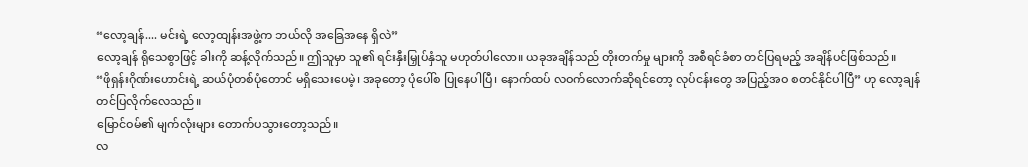“လော့ချန်.... မင်းရဲ့ လော့ထျန်းအဖွဲ့က ဘယ်လို အခြေအနေ ရှိလဲ”
လော့ချန် ရိုသေစွာဖြင့် ခါးကို ဆန့်လိုက်သည်။ ဤသူမှာ သူ၏ ရင်းနှီးမြှုပ်နှံသူ မဟုတ်ပါလော။ ယခုအချိန်သည် တိုးတက်မှု များကို အစီရင်ခံစာ တင်ပြရမည့် အချိန်ပင်ဖြစ်သည်။
“ဖိုရှန်းဂိုဏ်းဟောင်းရဲ့ ဆယ်ပုံတစ်ပုံတောင် မရှိသေးပေမဲ့၊ အခုတော့ ပုံပေါ်စ ပြုနေပါပြီ၊ နောက်ထပ် လဝက်လောက်ဆိုရင်တော့ လုပ်ငန်းတွေ အပြည့်အဝ စတင်နိုင်ပါပြီ” ဟု လော့ချန် တင်ပြလိုက်လေသည်။
မြောင်ဝမ်၏ မျက်လုံးများ တောက်ပသွားတော့သည်။
လ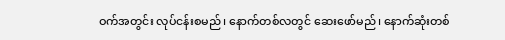ဝက်အတွင်း လုပ်ငန်းစမည်၊ နောက်တစ်လတွင် ဆေးဖော်မည်၊ နောက်ဆုံးတစ်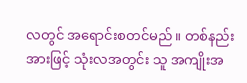လတွင် အရောင်းစတင်မည်။ တစ်နည်းအားဖြင့် သုံးလအတွင်း သူ အကျိုးအ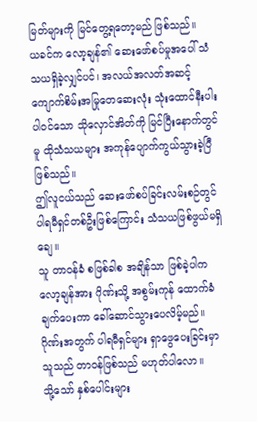မြတ်များကို မြင်တွေ့ရတော့မည် ဖြစ်သည်။
ယခင်က လော့ချန်၏ ဆေးဖော်စပ်မှုအပေါ် သံသယရှိခဲ့လျှင်ပင်၊ အလယ်အလတ်အဆင့် ကျောက်စိမ်းအမြုတေဆေးလုံး သုံးထောင်နီးပါး ပါဝင်သော သိုလှောင်အိတ်ကို မြင်ပြီးနောက်တွင်မူ ထိုသံသယများ အကုန်ပျောက်ကွယ်သွားခဲ့ပြီ ဖြစ်သည်။
ဤလူငယ်သည် ဆေးဖော်စပ်ခြင်းလမ်းစဉ်တွင် ပါရမီရှင်တစ်ဦးဖြစ်ကြောင်း သံသယဖြစ်ဖွယ်မရှိချေ။
သူ တာဝန်ခံ စဖြစ်ခါစ အချိန်သာ ဖြစ်ခဲ့ပါက လော့ချန်အား ဂိုဏ်းသို့ အစွမ်းကုန် ထောက်ခံချက်ပေးကာ ခေါ်ဆောင်သွားပေလိမ့်မည်။ ဂိုဏ်းအတွက် ပါရမီရှင်များ ရှာဖွေပေးခြင်းမှာ သူသည် တာဝန်ဖြစ်သည် မဟုတ်ပါလော။
သို့သော် နှစ်ပေါင်းများ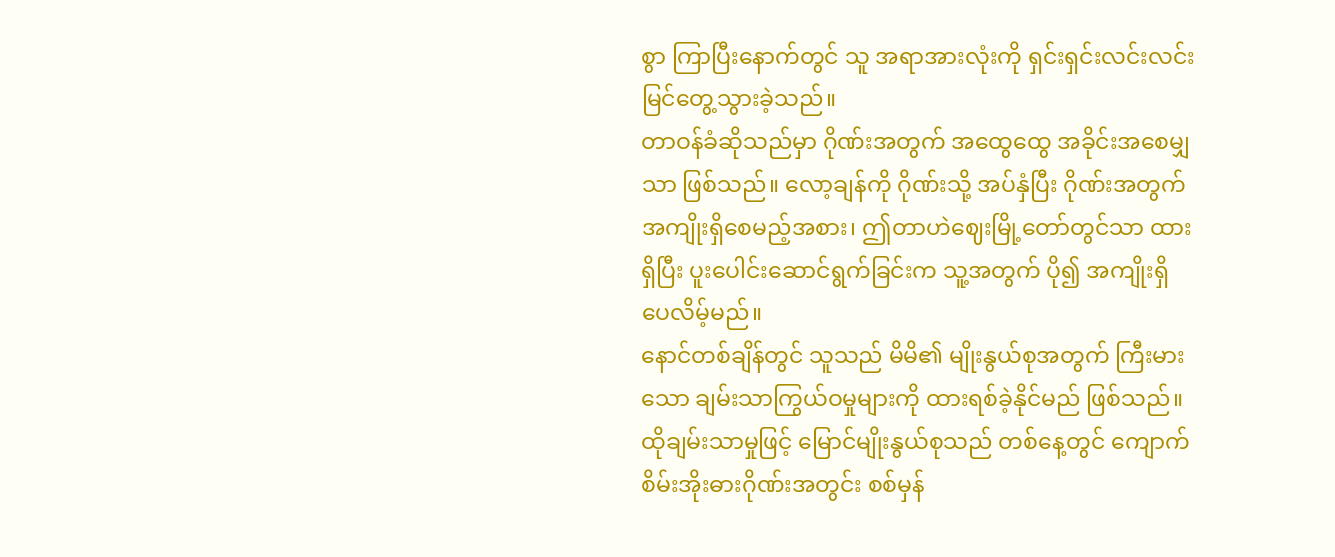စွာ ကြာပြီးနောက်တွင် သူ အရာအားလုံးကို ရှင်းရှင်းလင်းလင်း မြင်တွေ့သွားခဲ့သည်။
တာဝန်ခံဆိုသည်မှာ ဂိုဏ်းအတွက် အထွေထွေ အခိုင်းအစေမျှသာ ဖြစ်သည်။ လော့ချန်ကို ဂိုဏ်းသို့ အပ်နှံပြီး ဂိုဏ်းအတွက် အကျိုးရှိစေမည့်အစား၊ ဤတာဟဲဈေးမြို့တော်တွင်သာ ထားရှိပြီး ပူးပေါင်းဆောင်ရွက်ခြင်းက သူ့အတွက် ပို၍ အကျိုးရှိပေလိမ့်မည်။
နောင်တစ်ချိန်တွင် သူသည် မိမိ၏ မျိုးနွယ်စုအတွက် ကြီးမားသော ချမ်းသာကြွယ်ဝမှုများကို ထားရစ်ခဲ့နိုင်မည် ဖြစ်သည်။ ထိုချမ်းသာမှုဖြင့် မြောင်မျိုးနွယ်စုသည် တစ်နေ့တွင် ကျောက်စိမ်းအိုးဓားဂိုဏ်းအတွင်း စစ်မှန်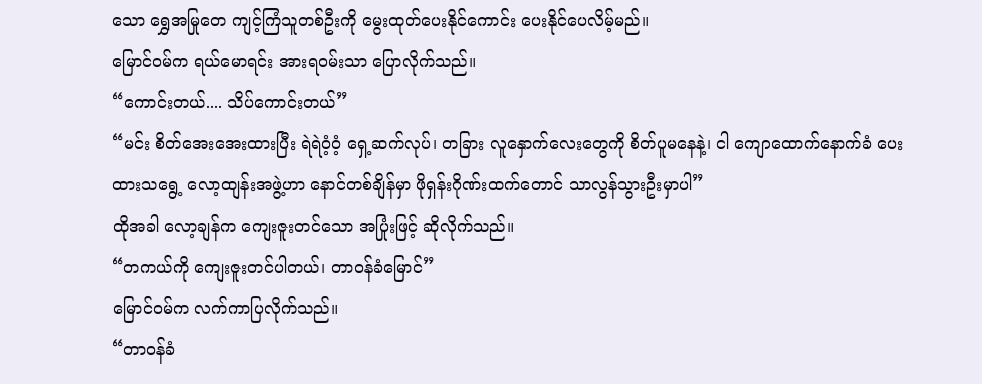သော ရွှေအမြုတေ ကျင့်ကြံသူတစ်ဦးကို မွေးထုတ်ပေးနိုင်ကောင်း ပေးနိုင်ပေလိမ့်မည်။
မြောင်ဝမ်က ရယ်မောရင်း အားရဝမ်းသာ ပြောလိုက်သည်။
“ကောင်းတယ်.... သိပ်ကောင်းတယ်”
“မင်း စိတ်အေးအေးထားပြီး ရဲရဲဝံ့ဝံ့ ရှေ့ဆက်လုပ်၊ တခြား လူနှောက်လေးတွေကို စိတ်ပူမနေနဲ့၊ ငါ ကျောထောက်နောက်ခံ ပေးထားသရွေ့ လော့ထျန်းအဖွဲ့ဟာ နောင်တစ်ချိန်မှာ ဖိုရှန်းဂိုဏ်းထက်တောင် သာလွန်သွားဦးမှာပါ”
ထိုအခါ လော့ချန်က ကျေးဇူးတင်သော အပြုံးဖြင့် ဆိုလိုက်သည်။
“တကယ်ကို ကျေးဇူးတင်ပါတယ်၊ တာဝန်ခံမြောင်”
မြောင်ဝမ်က လက်ကာပြလိုက်သည်။
“တာဝန်ခံ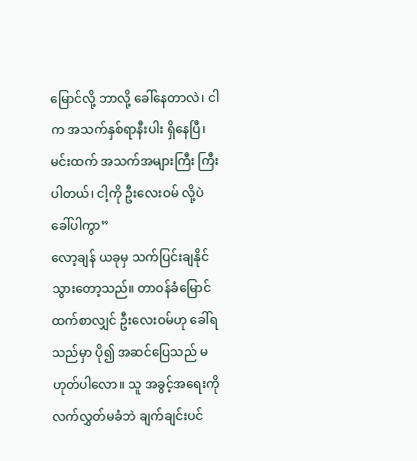မြောင်လို့ ဘာလို့ ခေါ်နေတာလဲ၊ ငါက အသက်နှစ်ရာနီးပါး ရှိနေပြီ၊ မင်းထက် အသက်အများကြီး ကြီးပါတယ်၊ ငါ့ကို ဦးလေးဝမ် လို့ပဲ ခေါ်ပါကွာ”
လော့ချန် ယခုမှ သက်ပြင်းချနိုင်သွားတော့သည်။ တာဝန်ခံမြောင်ထက်စာလျှင် ဦးလေးဝမ်ဟု ခေါ်ရသည်မှာ ပို၍ အဆင်ပြေသည် မဟုတ်ပါလော။ သူ အခွင့်အရေးကို လက်လွှတ်မခံဘဲ ချက်ချင်းပင်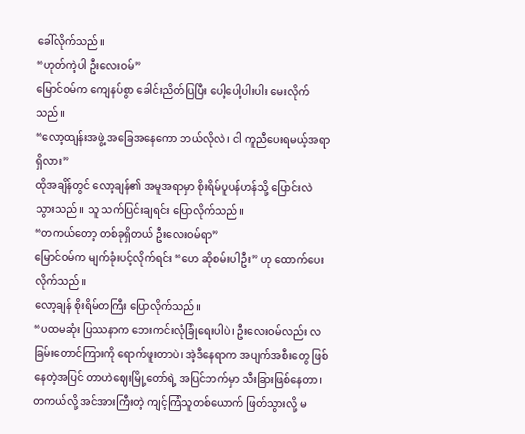ခေါ်လိုက်သည်။
“ဟုတ်ကဲ့ပါ ဦးလေးဝမ်”
မြောင်ဝမ်က ကျေနပ်စွာ ခေါင်းညိတ်ပြပြီး ပေါ့ပေါ့ပါးပါး မေးလိုက်သည်။
“လော့ထျန်းအဖွဲ့ အခြေအနေကော ဘယ်လိုလဲ၊ ငါ ကူညီပေးရမယ့်အရာ ရှိလား”
ထိုအချိန်တွင် လော့ချန်၏ အမူအရာမှာ စိုးရိမ်ပူပန်ဟန်သို့ ပြောင်းလဲသွားသည်။ သူ သက်ပြင်းချရင်း ပြောလိုက်သည်။
“တကယ်တော့ တစ်ခုရှိတယ် ဦးလေးဝမ်ရာ”
မြောင်ဝမ်က မျက်ခုံးပင့်လိုက်ရင်း “ဟေ ဆိုစမ်းပါဦး” ဟု ထောက်ပေးလိုက်သည်။
လော့ချန် စိုးရိမ်တကြီး ပြောလိုက်သည်။
“ပထမဆုံး ပြဿနာက ဘေးကင်းလုံခြုံရေးပါပဲ၊ ဦးလေးဝမ်လည်း လခြမ်းတောင်ကြားကို ရောက်ဖူးတာပဲ၊ အဲ့ဒီနေရာက အပျက်အစီးတွေ ဖြစ်နေတဲ့အပြင် တာဟဲဈေးမြို့တော်ရဲ့ အပြင်ဘက်မှာ သီးခြားဖြစ်နေတာ၊ တကယ်လို့ အင်အားကြီးတဲ့ ကျင့်ကြံသူတစ်ယောက် ဖြတ်သွားလို့ မ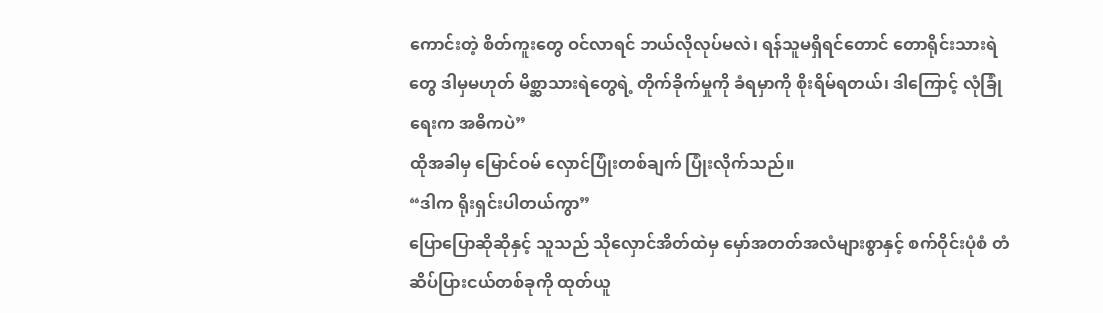ကောင်းတဲ့ စိတ်ကူးတွေ ဝင်လာရင် ဘယ်လိုလုပ်မလဲ၊ ရန်သူမရှိရင်တောင် တောရိုင်းသားရဲတွေ ဒါမှမဟုတ် မိစ္ဆာသားရဲတွေရဲ့ တိုက်ခိုက်မှုကို ခံရမှာကို စိုးရိမ်ရတယ်၊ ဒါကြောင့် လုံခြုံရေးက အဓိကပဲ”
ထိုအခါမှ မြောင်ဝမ် လှောင်ပြုံးတစ်ချက် ပြုံးလိုက်သည်။
“ဒါက ရိုးရှင်းပါတယ်ကွာ”
ပြောပြောဆိုဆိုနှင့် သူသည် သိုလှောင်အိတ်ထဲမှ မှော်အတတ်အလံများစွာနှင့် စက်ဝိုင်းပုံစံ တံဆိပ်ပြားငယ်တစ်ခုကို ထုတ်ယူ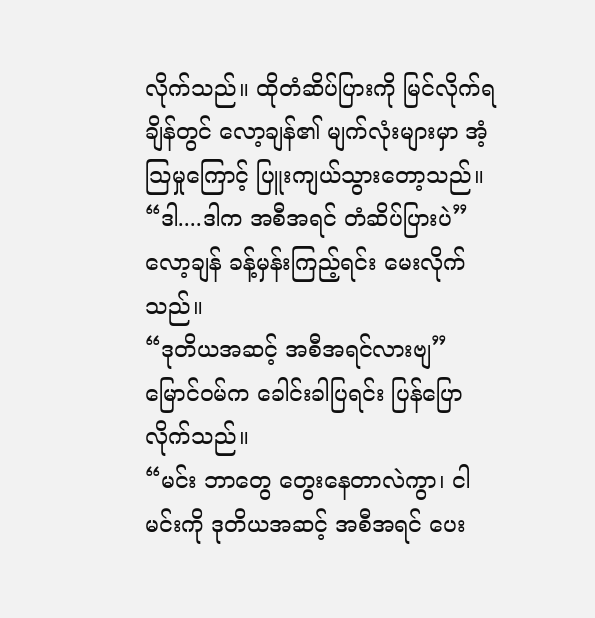လိုက်သည်။ ထိုတံဆိပ်ပြားကို မြင်လိုက်ရချိန်တွင် လော့ချန်၏ မျက်လုံးများမှာ အံ့သြမှုကြောင့် ပြူးကျယ်သွားတော့သည်။
“ဒါ....ဒါက အစီအရင် တံဆိပ်ပြားပဲ”
လော့ချန် ခန့်မှန်းကြည့်ရင်း မေးလိုက်သည်။
“ဒုတိယအဆင့် အစီအရင်လားဗျ”
မြောင်ဝမ်က ခေါင်းခါပြရင်း ပြန်ပြောလိုက်သည်။
“မင်း ဘာတွေ တွေးနေတာလဲကွာ၊ ငါ မင်းကို ဒုတိယအဆင့် အစီအရင် ပေး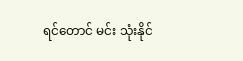ရင်တောင် မင်း သုံးနိုင်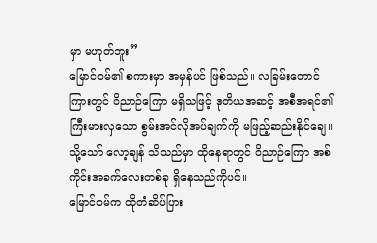မှာ မဟုတ်ဘူး”
မြောင်ဝမ်၏ စကားမှာ အမှန်ပင် ဖြစ်သည်။ လခြမ်းတောင်ကြားတွင် ဝိညာဉ်ကြော မရှိသဖြင့် ဒုတိယအဆင့် အစီအရင်၏ ကြီးမားလှသော စွမ်းအင်လိုအပ်ချက်ကို မဖြည့်ဆည်းနိုင်ချေ။ သို့သော် လော့ချန် သိသည်မှာ ထိုနေရာတွင် ဝိညာဉ်ကြော အစ်ကိုင်းအခက်လေးတစ်ခု ရှိနေသည်ကိုပင်။
မြောင်ဝမ်က ထိုတံဆိပ်ပြား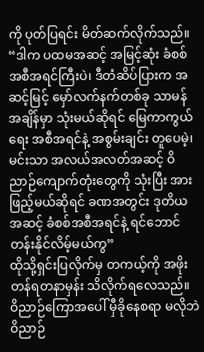ကို ပုတ်ပြရင်း မိတ်ဆက်လိုက်သည်။
“ဒါက ပထမအဆင့် အမြင့်ဆုံး ခံစစ်အစီအရင်ကြီးပဲ၊ ဒီတံဆိပ်ပြားက အဆင့်မြင့် မှော်လက်နက်တစ်ခု သာမန်အချိန်မှာ သုံးမယ်ဆိုရင် မြေကာကွယ်ရေး အစီအရင်နဲ့ အစွမ်းချင်း တူပေမဲ့၊ မင်းသာ အလယ်အလတ်အဆင့် ဝိညာဉ်ကျောက်တုံးတွေကို သုံးပြီး အားဖြည့်မယ်ဆိုရင် ခဏအတွင်း ဒုတိယအဆင့် ခံစစ်အစီအရင်နဲ့ ရင်ဘောင်တန်းနိုင်လိမ့်မယ်ကွ”
ထိုသို့ရှင်းပြလိုက်မှ တကယ့်ကို အဖိုးတန်ရတနာမှန်း သိလိုက်ရလေသည်။ ဝိညာဉ်ကြောအပေါ် မှီခိုနေစရာ မလိုဘဲ ဝိညာဉ်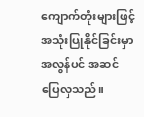ကျောက်တုံးများဖြင့် အသုံးပြုနိုင်ခြင်းမှာ အလွန်ပင် အဆင်ပြေလှသည်။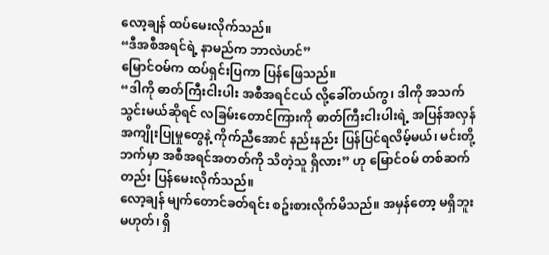လော့ချန် ထပ်မေးလိုက်သည်။
“ဒီအစီအရင်ရဲ့ နာမည်က ဘာလဲဟင်”
မြောင်ဝမ်က ထပ်ရှင်းပြကာ ပြန်ဖြေသည်။
“ဒါကို ဓာတ်ကြီးငါးပါး အစီအရင်ငယ် လို့ခေါ်တယ်ကွ၊ ဒါကို အသက်သွင်းမယ်ဆိုရင် လခြမ်းတောင်ကြားကို ဓာတ်ကြီးငါးပါးရဲ့ အပြန်အလှန် အကျိုးပြုမှုတွေနဲ့ ကိုက်ညီအောင် နည်းနည်း ပြန်ပြင်ရလိမ့်မယ်၊ မင်းတို့ဘက်မှာ အစီအရင်အတတ်ကို သိတဲ့သူ ရှိလား” ဟု မြောင်ဝမ် တစ်ဆက်တည်း ပြန်မေးလိုက်သည်။
လော့ချန် မျက်တောင်ခတ်ရင်း စဥ်းစားလိုက်မိသည်။ အမှန်တော့ မရှိဘူးမဟုတ်၊ ရှိ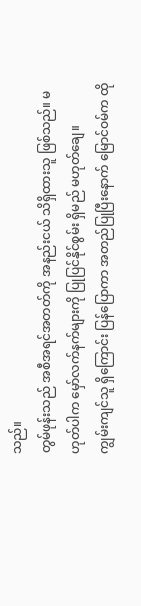သည်။
တွမ်ဖုန်းသည် အစီအရင်အတတ်ကို အနည်းငယ် သိရှိထားသူ ဖြစ်သည်။ မဟုတ်ပါက မှော်လက်နက်များကို ပြုပြင်နိုင်စွမ်း ရှိမည် မဟုတ်ချေ။
ကျွမ်းကျင်သူ ရှိကြောင်း ပြန်ပြောကာ အတည်ပြုပြီးနောက် မြောင်ဝမ်က ထို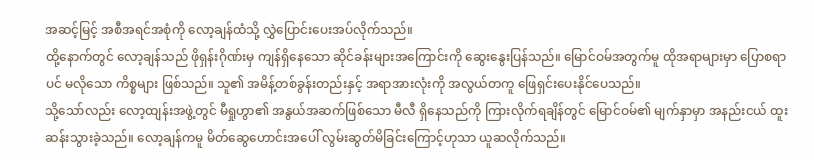အဆင့်မြင့် အစီအရင်အစုံကို လော့ချန်ထံသို့ လွှဲပြောင်းပေးအပ်လိုက်သည်။
ထို့နောက်တွင် လော့ချန်သည် ဖိုရှန်းဂိုဏ်းမှ ကျန်ရှိနေသော ဆိုင်ခန်းများအကြောင်းကို ဆွေးနွေးပြန်သည်။ မြောင်ဝမ်အတွက်မူ ထိုအရာများမှာ ပြောစရာပင် မလိုသော ကိစ္စများ ဖြစ်သည်။ သူ၏ အမိန့်တစ်ခွန်းတည်းနှင့် အရာအားလုံးကို အလွယ်တကူ ဖြေရှင်းပေးနိုင်ပေသည်။
သို့သော်လည်း လော့ထျန်းအဖွဲ့တွင် မီရှုဟွာ၏ အနွယ်အဆက်ဖြစ်သော မီလီ ရှိနေသည်ကို ကြားလိုက်ရချိန်တွင် မြောင်ဝမ်၏ မျက်နှာမှာ အနည်းငယ် ထူးဆန်းသွားခဲ့သည်။ လော့ချန်ကမူ မိတ်ဆွေဟောင်းအပေါ် လွမ်းဆွတ်မိခြင်းကြောင့်ဟုသာ ယူဆလိုက်သည်။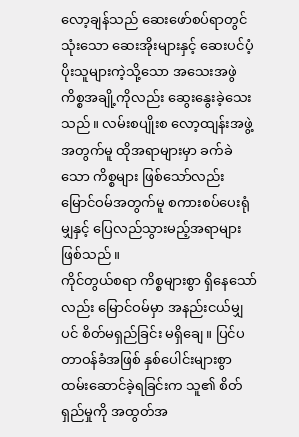လော့ချန်သည် ဆေးဖော်စပ်ရာတွင် သုံးသော ဆေးအိုးများနှင့် ဆေးပင်ပံ့ပိုးသူများကဲ့သို့သော အသေးအဖွဲ ကိစ္စအချို့ကိုလည်း ဆွေးနွေးခဲ့သေးသည်။ လမ်းစပျိုးစ လော့ထျန်းအဖွဲ့အတွက်မူ ထိုအရာများမှာ ခက်ခဲသော ကိစ္စများ ဖြစ်သော်လည်း မြောင်ဝမ်အတွက်မူ စကားစပ်ပေးရုံမျှနှင့် ပြေလည်သွားမည့်အရာများ ဖြစ်သည်။
ကိုင်တွယ်စရာ ကိစ္စများစွာ ရှိနေသော်လည်း မြောင်ဝမ်မှာ အနည်းငယ်မျှပင် စိတ်မရှည်ခြင်း မရှိချေ။ ပြင်ပတာဝန်ခံအဖြစ် နှစ်ပေါင်းများစွာ ထမ်းဆောင်ခဲ့ရခြင်းက သူ၏ စိတ်ရှည်မှုကို အထွတ်အ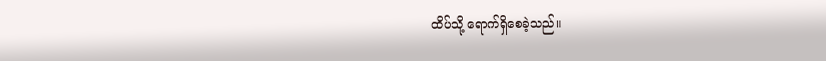ထိပ်သို့ ရောက်ရှိစေခဲ့သည်။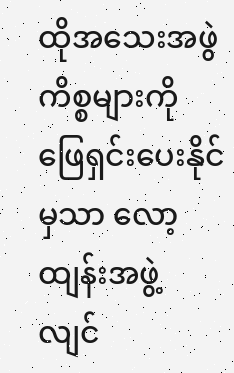ထိုအသေးအဖွဲ ကိစ္စများကို ဖြေရှင်းပေးနိုင်မှသာ လော့ထျန်းအဖွဲ့ လျင်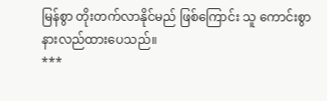မြန်စွာ တိုးတက်လာနိုင်မည် ဖြစ်ကြောင်း သူ ကောင်းစွာ နားလည်ထားပေသည်။
***